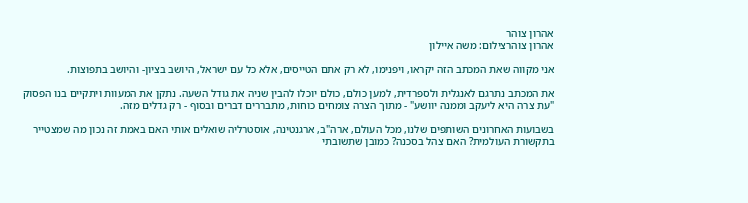אהרון צוהר
אהרון צוהרצילום: משה איילון

אני מקווה שאת המכתב הזה יקראו, ויפנימו, לא רק אתם הטייסים, אלא כל עם ישראל, היושב בציון- והיושב בתפוצות.

את המכתב נתרגם לאנגלית ולספרדית, למען כולם, כולם יוכלו להבין שניה את גודל השעה. נתקן את המעוות ויתקיים בנו הפסוק "עת צרה היא ליעקב וממנה יוושע" - מתוך הצרה צומחים כוחות, מתבררים דברים ובסוף - רק גדלים מזה.

בשבועות האחרונים השותפים שלנו, מכל העולם, ארה"ב, ארגנטינה, אוסטרליה שואלים אותי האם באמת זה נכון מה שמצטייר בתקשורת העולמית? האם צהל בסכנה? כמובן שתשובתי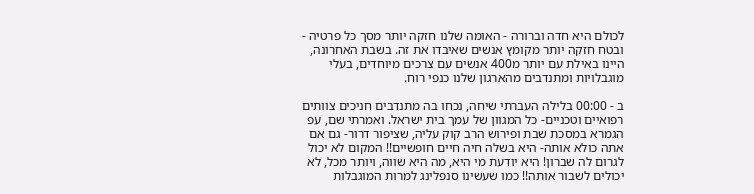לכולם היא חדה וברורה - האומה שלנו חזקה יותר מסך כל פרטיה - ובטח חזקה יותר מקומץ אנשים שאיבדו את זה. בשבת האחרונה, היינו באילת עם יותר מ400 אנשים עם צרכים מיוחדים, בעלי מוגבלויות ומתנדבים מהארגון שלנו כנפי רוח.

ב - 00:00 בלילה העברתי שיחה, נכחו בה מתנדבים חניכים צוותים רפואיים וטכניים- כל המגוון של עמך בית ישראל. ואמרתי שם, עפ הגמרא במסכת שבת ופירוש הרב קוק עליה, שציפור דרור- גם אם אתה כולא אותה- היא בשלה חיה חיים חופשיים!! המקום לא יכול לגרום לה שברון! היא יודעת מי היא, מה היא שווה, ויותר מכל, לא יכולים לשבור אותה!! כמו שעשינו סנפלינג למרות המוגבלות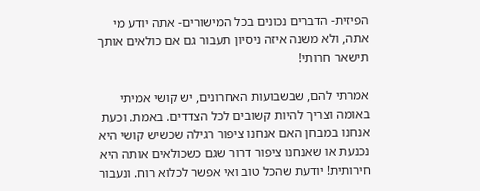הפיזית- הדברים נכונים בכל המישורים- אתה יודע מי אתה, ולא משנה איזה ניסיון תעבור גם אם כולאים אותך תישאר חרותי!

אמרתי להם, שבשבועות האחרונים, יש קושי אמיתי באומה וצריך להיות קשובים לכל הצדדים. באמת. וכעת אנחנו במבחן האם אנחנו ציפור רגילה שכשיש קושי היא נכנעת או שאנחנו ציפור דרור שגם כשכולאים אותה היא חירותית! יודעת שהכל טוב ואי אפשר לכלוא רוח. ונעבור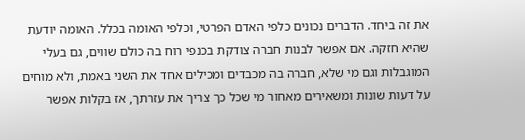את זה ביחד. הדברים נכונים כלפי האדם הפרטי, וכלפי האומה בכלל. האומה יודעת שהיא חזקה. אם אפשר לבנות חברה צודקת בכנפי רוח בה כולם שווים, גם בעלי המוגבלות וגם מי שלא, חברה בה מכבדים ומכילים אחד את השני באמת, ולא מוחים על דעות שונות ומשאירים מאחור מי שכל כך צריך את עזרתך, אז בקלות אפשר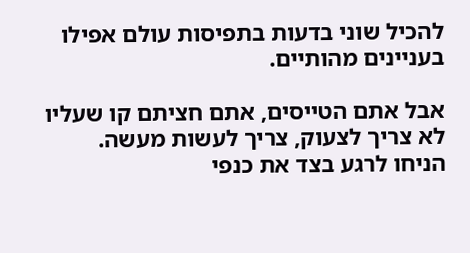להכיל שוני בדעות בתפיסות עולם אפילו בעניינים מהותיים.

אבל אתם הטייסים, אתם חציתם קו שעליו לא צריך לצעוק, צריך לעשות מעשה. הניחו לרגע בצד את כנפי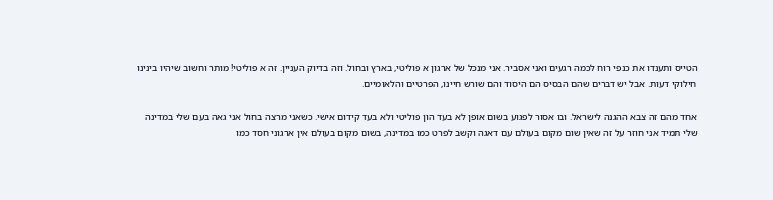הטייס ותענדו את כנפי רוח לכמה רגעים ואני אסביר. אני מנכל של ארגון א פוליטי, בארץ ובחול. וזה בדיוק העניין. זה א פוליטי! מותר וחשוב שיהיו בינינו חילוקי דעות. אבל יש דברים שהם הבסיס הם היסוד והם שורש חיינו, הפרטיים והלאומיים.

אחד מהם זה צבא ההגנה לישראל. ובו אסור לפגוע בשום אופן לא בעד הון פוליטי ולא בעד קידום אישי. כשאני מרצה בחול אני גאה בעם שלי במדינה שלי תמיד אני חוזר על זה שאין שום מקום בעולם עם דאגה וקשב לפרט כמו במדינה, בשום מקום בעולם אין ארגוני חסד כמו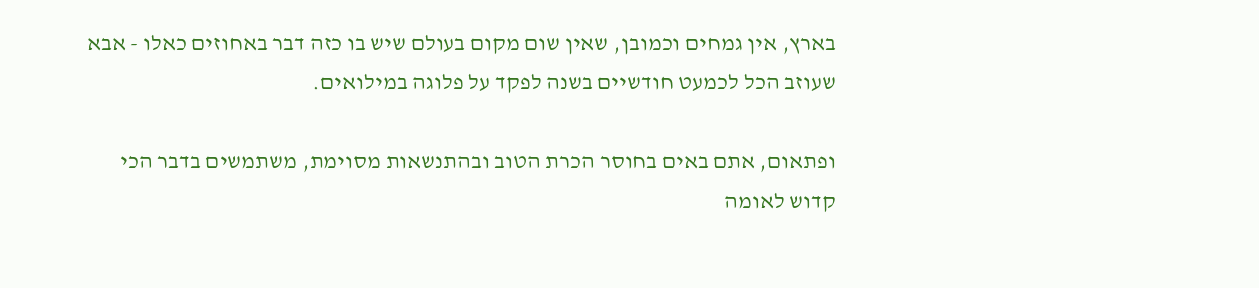בארץ, אין גמחים וכמובן, שאין שום מקום בעולם שיש בו כזה דבר באחוזים כאלו - אבא שעוזב הכל לכמעט חודשיים בשנה לפקד על פלוגה במילואים.

ופתאום, אתם באים בחוסר הכרת הטוב ובהתנשאות מסוימת, משתמשים בדבר הכי קדוש לאומה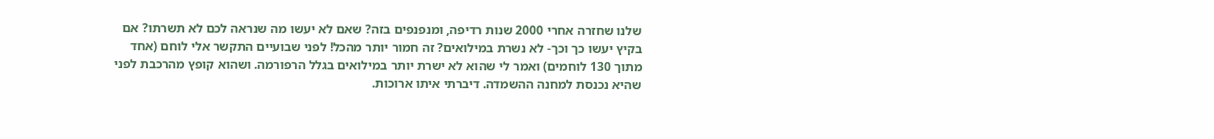שלנו שחזרה אחרי 2000 שנות רדיפה, ומנפנפים בזה? שאם לא יעשו מה שנראה לכם לא תשרתו? אם בקיץ יעשו כך וכך- לא נשרת במילואים? זה חמור יותר מהכל! לפני שבועיים התקשר אלי לוחם (אחד מתוך 130 לוחמים) ואמר לי שהוא לא ישרת יותר במילואים בגלל הרפורמה. ושהוא קופץ מהרכבת לפני שהיא נכנסת למחנה ההשמדה. דיברתי איתו ארוכות.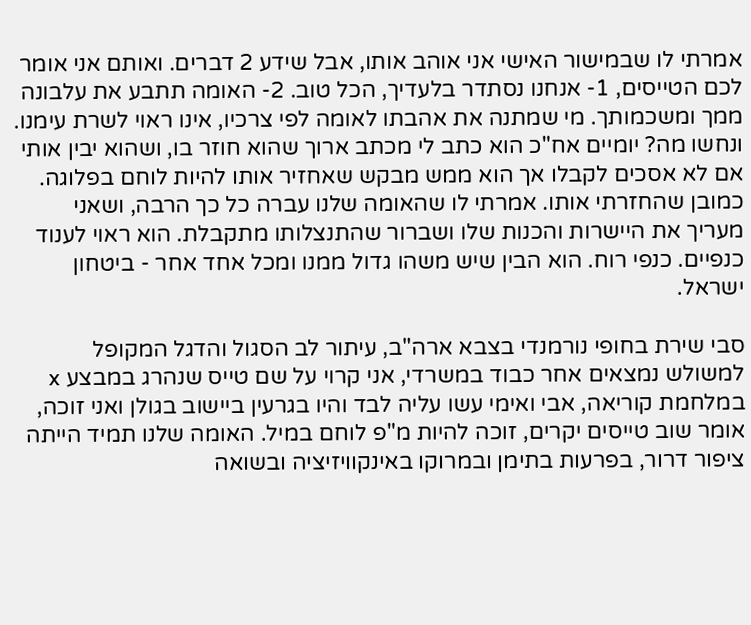אמרתי לו שבמישור האישי אני אוהב אותו, אבל שידע 2 דברים. ואותם אני אומר לכם הטייסים, 1- אנחנו נסתדר בלעדיך, הכל טוב. 2- האומה תתבע את עלבונה ממך ומשכמותך. מי שמתנה את אהבתו לאומה לפי צרכיו, אינו ראוי לשרת עימנו. ונחשו מה? יומיים אח"כ הוא כתב לי מכתב ארוך שהוא חוזר בו, ושהוא יבין אותי אם לא אסכים לקבלו אך הוא ממש מבקש שאחזיר אותו להיות לוחם בפלוגה. כמובן שהחזרתי אותו. אמרתי לו שהאומה שלנו עברה כל כך הרבה, ושאני מעריך את היישרות והכנות שלו ושברור שהתנצלותו מתקבלת. הוא ראוי לענוד כנפיים. כנפי רוח. הוא הבין שיש משהו גדול ממנו ומכל אחד אחר - ביטחון ישראל.

סבי שירת בחופי נורמנדי בצבא ארה"ב, עיתור לב הסגול והדגל המקופל למשולש נמצאים אחר כבוד במשרדי, אני קרוי על שם טייס שנהרג במבצע x במלחמת קוריאה, אבי ואימי עשו עליה לבד והיו בגרעין ביישוב בגולן ואני זוכה, אומר שוב טייסים יקרים, זוכה להיות מ"פ לוחם במיל. האומה שלנו תמיד הייתה ציפור דרור, בפרעות בתימן ובמרוקו באינקוויזיציה ובשואה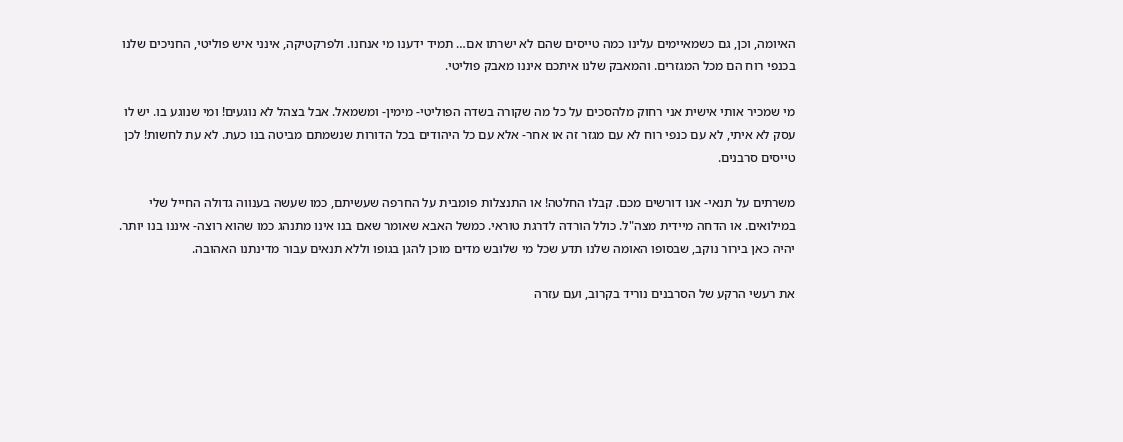האיומה, וכן, גם כשמאיימים עלינו כמה טייסים שהם לא ישרתו אם… תמיד ידענו מי אנחנו. ולפרקטיקה, אינני איש פוליטי, החניכים שלנו בכנפי רוח הם מכל המגזרים. והמאבק שלנו איתכם איננו מאבק פוליטי.

מי שמכיר אותי אישית אני רחוק מלהסכים על כל מה שקורה בשדה הפוליטי- מימין- ומשמאל. אבל בצהל לא נוגעים! ומי שנוגע בו. יש לו עסק לא איתי, לא עם כנפי רוח לא עם מגזר זה או אחר- אלא עם כל היהודים בכל הדורות שנשמתם מביטה בנו כעת. לא עת לחשות! לכן טייסים סרבנים.

משרתים על תנאי- אנו דורשים מכם. קבלו החלטה! או התנצלות פומבית על החרפה שעשיתם, כמו שעשה בענווה גדולה החייל שלי במילואים. או הדחה מיידית מצה"ל. כולל הורדה לדרגת טוראי. כמשל האבא שאומר שאם בנו אינו מתנהג כמו שהוא רוצה- איננו בנו יותר. יהיה כאן בירור נוקב, שבסופו האומה שלנו תדע שכל מי שלובש מדים מוכן להגן בגופו וללא תנאים עבור מדינתנו האהובה.

את רעשי הרקע של הסרבנים נוריד בקרוב, ועם עזרה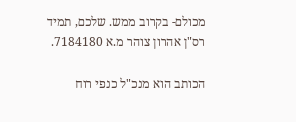מכולם- בקרוב ממש. שלכם, תמיד רס"ן אהרון צוהר מ.א 7184180.

הכותב הוא מנכ"ל כנפי רוח